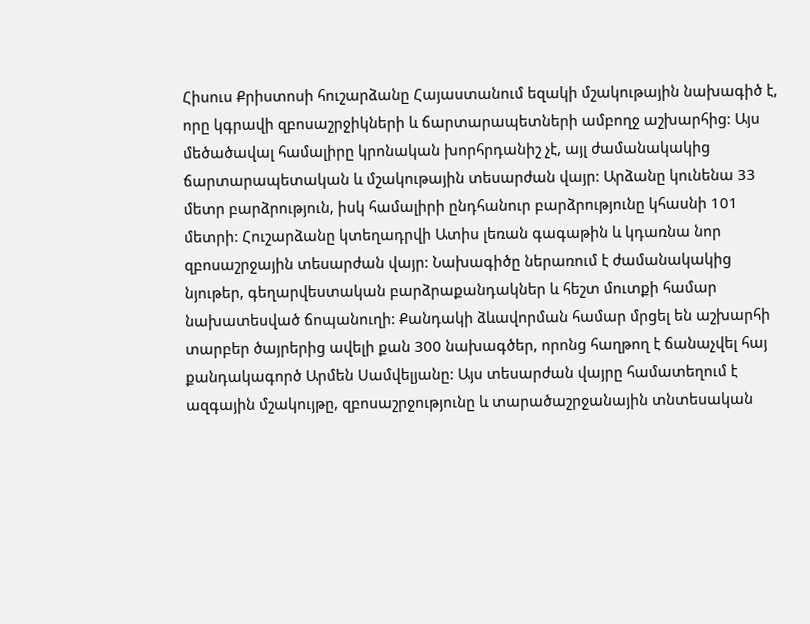Հիսուս Քրիստոսի հուշարձանը Հայաստանում եզակի մշակութային նախագիծ է, որը կգրավի զբոսաշրջիկների և ճարտարապետների ամբողջ աշխարհից: Այս մեծածավալ համալիրը կրոնական խորհրդանիշ չէ, այլ ժամանակակից ճարտարապետական և մշակութային տեսարժան վայր: Արձանը կունենա 33 մետր բարձրություն, իսկ համալիրի ընդհանուր բարձրությունը կհասնի 101 մետրի: Հուշարձանը կտեղադրվի Ատիս լեռան գագաթին և կդառնա նոր զբոսաշրջային տեսարժան վայր: Նախագիծը ներառում է ժամանակակից նյութեր, գեղարվեստական բարձրաքանդակներ և հեշտ մուտքի համար նախատեսված ճոպանուղի: Քանդակի ձևավորման համար մրցել են աշխարհի տարբեր ծայրերից ավելի քան 300 նախագծեր, որոնց հաղթող է ճանաչվել հայ քանդակագործ Արմեն Սամվելյանը: Այս տեսարժան վայրը համատեղում է ազգային մշակույթը, զբոսաշրջությունը և տարածաշրջանային տնտեսական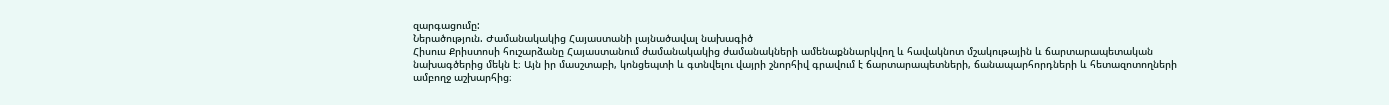զարգացումը:
Ներածություն. Ժամանակակից Հայաստանի լայնածավալ նախագիծ
Հիսուս Քրիստոսի հուշարձանը Հայաստանում ժամանակակից ժամանակների ամենաքննարկվող և հավակնոտ մշակութային և ճարտարապետական նախագծերից մեկն է։ Այն իր մասշտաբի, կոնցեպտի և գտնվելու վայրի շնորհիվ գրավում է ճարտարապետների, ճանապարհորդների և հետազոտողների ամբողջ աշխարհից։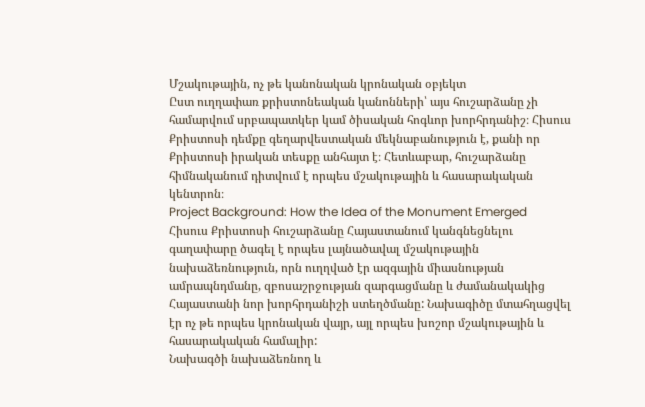Մշակութային, ոչ թե կանոնական կրոնական օբյեկտ
Ըստ ուղղափառ քրիստոնեական կանոնների՝ այս հուշարձանը չի համարվում սրբապատկեր կամ ծիսական հոգևոր խորհրդանիշ։ Հիսուս Քրիստոսի դեմքը գեղարվեստական մեկնաբանություն է, քանի որ Քրիստոսի իրական տեսքը անհայտ է։ Հետևաբար, հուշարձանը հիմնականում դիտվում է որպես մշակութային և հասարակական կենտրոն։
Project Background: How the Idea of the Monument Emerged
Հիսուս Քրիստոսի հուշարձանը Հայաստանում կանգնեցնելու գաղափարը ծագել է որպես լայնածավալ մշակութային նախաձեռնություն, որն ուղղված էր ազգային միասնության ամրապնդմանը, զբոսաշրջության զարգացմանը և ժամանակակից Հայաստանի նոր խորհրդանիշի ստեղծմանը: Նախագիծը մտահղացվել էր ոչ թե որպես կրոնական վայր, այլ որպես խոշոր մշակութային և հասարակական համալիր:
Նախագծի նախաձեռնող և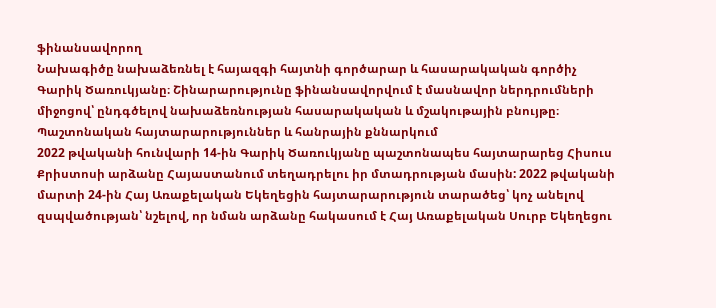ֆինանսավորող
Նախագիծը նախաձեռնել է հայազգի հայտնի գործարար և հասարակական գործիչ Գարիկ Ծառուկյանը։ Շինարարությունը ֆինանսավորվում է մասնավոր ներդրումների միջոցով՝ ընդգծելով նախաձեռնության հասարակական և մշակութային բնույթը։
Պաշտոնական հայտարարություններ և հանրային քննարկում
2022 թվականի հունվարի 14-ին Գարիկ Ծառուկյանը պաշտոնապես հայտարարեց Հիսուս Քրիստոսի արձանը Հայաստանում տեղադրելու իր մտադրության մասին: 2022 թվականի մարտի 24-ին Հայ Առաքելական Եկեղեցին հայտարարություն տարածեց՝ կոչ անելով զսպվածության՝ նշելով, որ նման արձանը հակասում է Հայ Առաքելական Սուրբ Եկեղեցու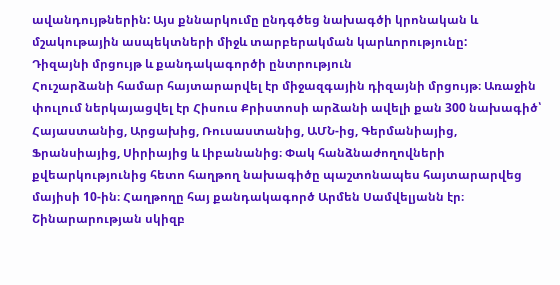ավանդույթներին: Այս քննարկումը ընդգծեց նախագծի կրոնական և մշակութային ասպեկտների միջև տարբերակման կարևորությունը:
Դիզայնի մրցույթ և քանդակագործի ընտրություն
Հուշարձանի համար հայտարարվել էր միջազգային դիզայնի մրցույթ։ Առաջին փուլում ներկայացվել էր Հիսուս Քրիստոսի արձանի ավելի քան 300 նախագիծ՝ Հայաստանից, Արցախից, Ռուսաստանից, ԱՄՆ-ից, Գերմանիայից, Ֆրանսիայից, Սիրիայից և Լիբանանից։ Փակ հանձնաժողովների քվեարկությունից հետո հաղթող նախագիծը պաշտոնապես հայտարարվեց մայիսի 10-ին։ Հաղթողը հայ քանդակագործ Արմեն Սամվելյանն էր։
Շինարարության սկիզբ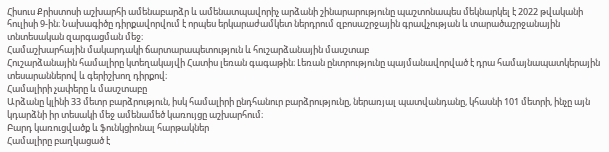Հիսուս Քրիստոսի աշխարհի ամենաբարձր և ամենատպավորիչ արձանի շինարարությունը պաշտոնապես մեկնարկել է 2022 թվականի հուլիսի 9-ին։ Նախագիծը դիրքավորվում է որպես երկարաժամկետ ներդրում զբոսաշրջային գրավչության և տարածաշրջանային տնտեսական զարգացման մեջ։
Համաշխարհային մակարդակի ճարտարապետություն և հուշարձանային մասշտաբ
Հուշարձանային համալիրը կտեղակայվի Հատիս լեռան գագաթին։ Լեռան ընտրությունը պայմանավորված է դրա համայնապատկերային տեսարաններով և գերիշխող դիրքով։
Համալիրի չափերը և մասշտաբը
Արձանը կլինի 33 մետր բարձրություն, իսկ համալիրի ընդհանուր բարձրությունը, ներառյալ պատվանդանը, կհասնի 101 մետրի, ինչը այն կդարձնի իր տեսակի մեջ ամենամեծ կառույցը աշխարհում։
Բարդ կառուցվածք և ֆունկցիոնալ հարթակներ
Համալիրը բաղկացած է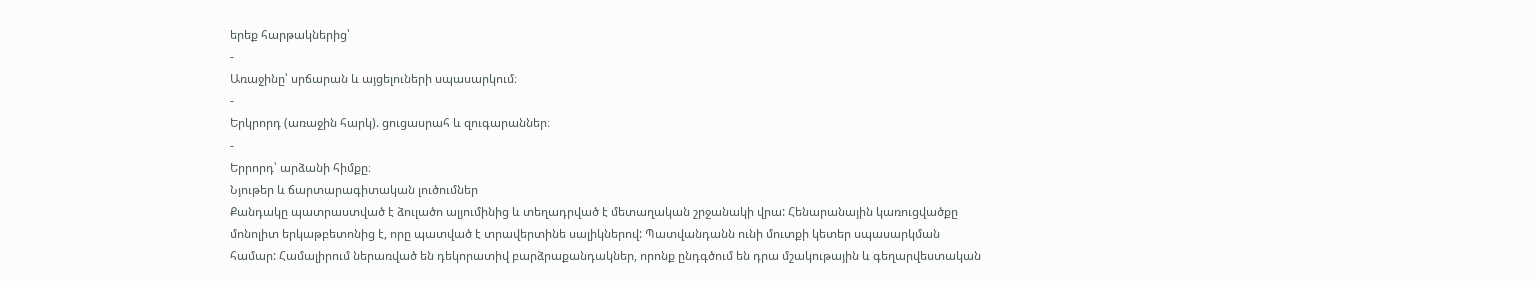երեք հարթակներից՝
-
Առաջինը՝ սրճարան և այցելուների սպասարկում։
-
Երկրորդ (առաջին հարկ). ցուցասրահ և զուգարաններ։
-
Երրորդ՝ արձանի հիմքը։
Նյութեր և ճարտարագիտական լուծումներ
Քանդակը պատրաստված է ձուլածո ալյումինից և տեղադրված է մետաղական շրջանակի վրա: Հենարանային կառուցվածքը մոնոլիտ երկաթբետոնից է, որը պատված է տրավերտինե սալիկներով: Պատվանդանն ունի մուտքի կետեր սպասարկման համար: Համալիրում ներառված են դեկորատիվ բարձրաքանդակներ, որոնք ընդգծում են դրա մշակութային և գեղարվեստական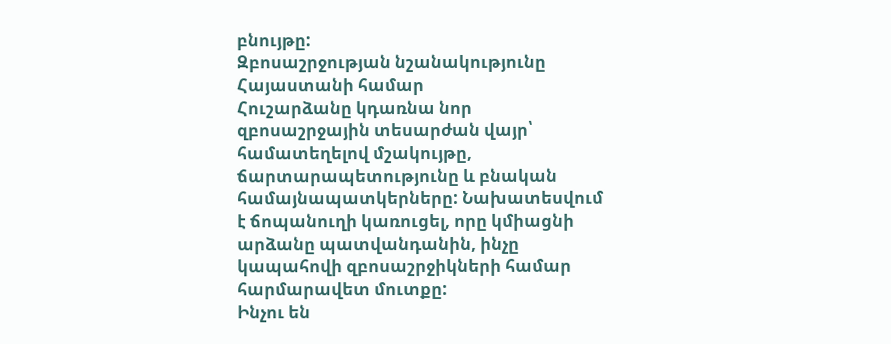բնույթը:
Զբոսաշրջության նշանակությունը Հայաստանի համար
Հուշարձանը կդառնա նոր զբոսաշրջային տեսարժան վայր՝ համատեղելով մշակույթը, ճարտարապետությունը և բնական համայնապատկերները: Նախատեսվում է ճոպանուղի կառուցել, որը կմիացնի արձանը պատվանդանին, ինչը կապահովի զբոսաշրջիկների համար հարմարավետ մուտքը:
Ինչու են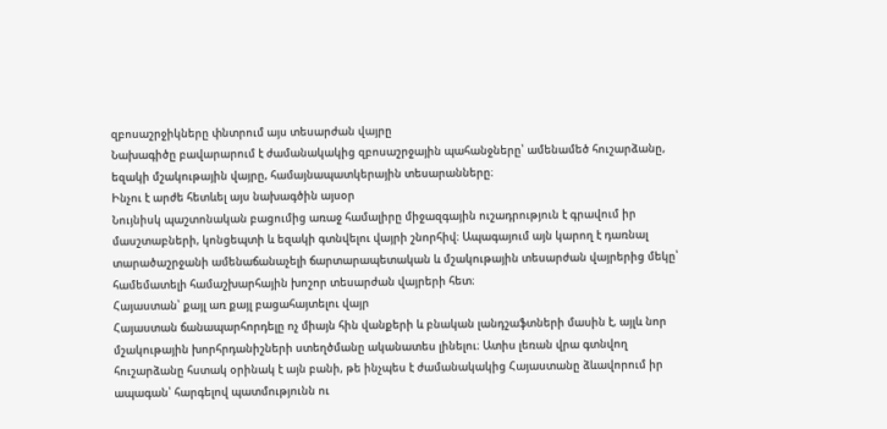զբոսաշրջիկները փնտրում այս տեսարժան վայրը
Նախագիծը բավարարում է ժամանակակից զբոսաշրջային պահանջները՝ ամենամեծ հուշարձանը, եզակի մշակութային վայրը, համայնապատկերային տեսարանները։
Ինչու է արժե հետևել այս նախագծին այսօր
Նույնիսկ պաշտոնական բացումից առաջ համալիրը միջազգային ուշադրություն է գրավում իր մասշտաբների, կոնցեպտի և եզակի գտնվելու վայրի շնորհիվ։ Ապագայում այն կարող է դառնալ տարածաշրջանի ամենաճանաչելի ճարտարապետական և մշակութային տեսարժան վայրերից մեկը՝ համեմատելի համաշխարհային խոշոր տեսարժան վայրերի հետ։
Հայաստան՝ քայլ առ քայլ բացահայտելու վայր
Հայաստան ճանապարհորդելը ոչ միայն հին վանքերի և բնական լանդշաֆտների մասին է, այլև նոր մշակութային խորհրդանիշների ստեղծմանը ականատես լինելու։ Ատիս լեռան վրա գտնվող հուշարձանը հստակ օրինակ է այն բանի, թե ինչպես է ժամանակակից Հայաստանը ձևավորում իր ապագան՝ հարգելով պատմությունն ու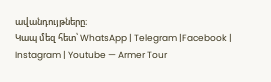ավանդույթները։
Կապ մեզ հետ՝ WhatsApp | Telegram |Facebook | Instagram | Youtube — Armer Tour